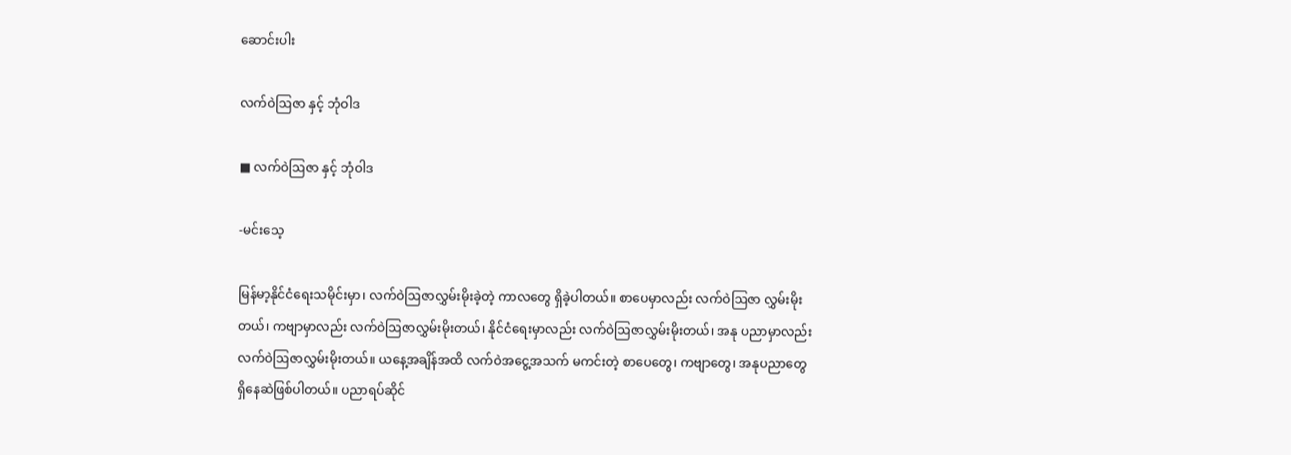ဆောင်းပါး

လက်ဝဲဩဇာ နှင့် ဘုံဝါဒ

■ လက်ဝဲဩဇာ နှင့် ဘုံဝါဒ

-မင်းသေ့

မြန်မာ့နိုင်ငံရေးသမိုင်းမှာ၊ လက်ဝဲဩဇာလွှမ်းမိုးခဲ့တဲ့ ကာလတွေ ရှိခဲ့ပါတယ်။ စာပေမှာလည်း လက်ဝဲဩဇာ လွှမ်းမိုးတယ်၊ ကဗျာမှာလည်း လက်ဝဲဩဇာလွှမ်းမိုးတယ်၊ နိုင်ငံရေးမှာလည်း လက်ဝဲဩဇာလွှမ်းမိုးတယ်၊ အနု ပညာမှာလည်း လက်ဝဲဩဇာလွှမ်းမိုးတယ်။ ယနေ့အချိန်အထိ လက်ဝဲအငွေ့အသက် မကင်းတဲ့ စာပေတွေ၊ ကဗျာတွေ၊ အနုပညာတွေ ရှိနေဆဲဖြစ်ပါတယ်။ ပညာရပ်ဆိုင်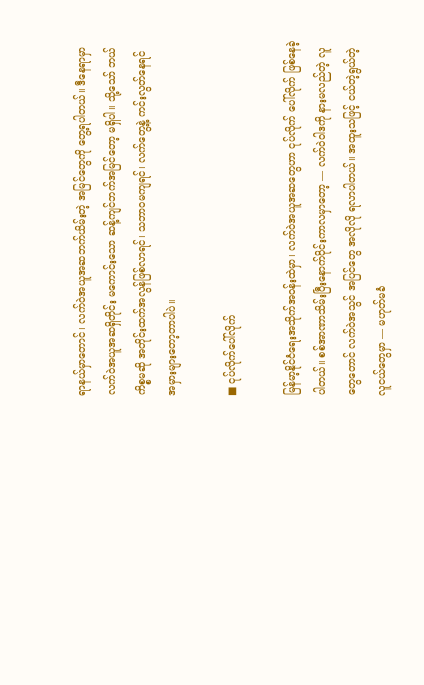ရာနယ်မှာတောင်၊ လက်ဝဲအယူအဆဘက်ယိမ်းတဲ့ အမြင်တွေကို တွေ့ရပါတယ်။ ဒီနေရာမှာ လက်ဝဲအယူအဆရှိတိုင်း မကောင်းသော ဆန့်ကျင်ဘက်အမြင်တော့ မရှိပါ။ သို့သော် ဘယ်ကိစ္စမဆို အတိုင်းထက်အလွန်ဖြစ်လာရင်၊ သဘာဝမကျရင်၊ လက်တွေ့နဲ့ ကင်းလွတ်နေရင် အမှားများတော့တာပါပဲ။

■ ငုပ်လိုက်ပေါ်လိုက်

မြန်မာ့နိုင်ငံရေးအသိုက်အဝန်းထဲမှာ၊ လက်ဝဲအယူအဆတွေဟာ ငုပ်လိုက် ပေါ်လိုက် ဖြစ်နေခဲ့ပါတယ်။ စစ်အာဏာသိမ်းပြီးနောက်ပိုင်းကာလမှာတော့ — လက်ဝဲဝါဒကို နားမလည်တဲ့ လူတွေတောင် လက်ဝဲအသွင် အပြင်တွေ အလိုလို ရလာပါတယ်။ အထူးသဖြင့် ငယ်တဲ့ရွယ်တဲ့လူငယ်တွေမှာ — မဟုတ်မခံ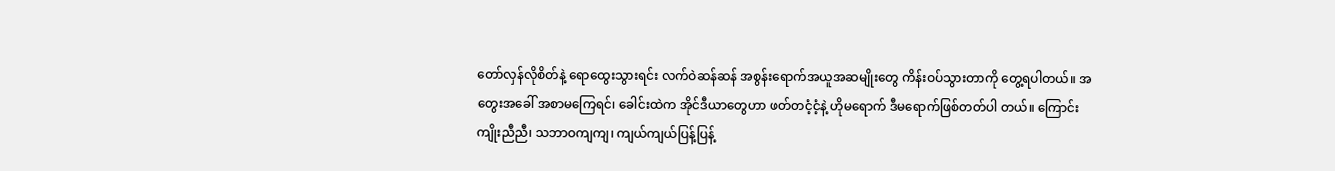တော်လှန်လိုစိတ်နဲ့ ရောထွေးသွားရင်း လက်ဝဲဆန်ဆန် အစွန်းရောက်အယူအဆမျိုးတွေ ကိန်းဝပ်သွားတာကို တွေ့ရပါတယ်။ အတွေးအခေါ် အစာမကြေရင်၊ ခေါင်းထဲက အိုင်ဒီယာတွေဟာ ဖတ်တငံ့ငံ့နဲ့ ဟိုမရောက် ဒီမရောက်ဖြစ်တတ်ပါ တယ်။ ကြောင်းကျိုးညီညီ၊ သဘာဝကျကျ၊ ကျယ်ကျယ်ပြန့်ပြန့်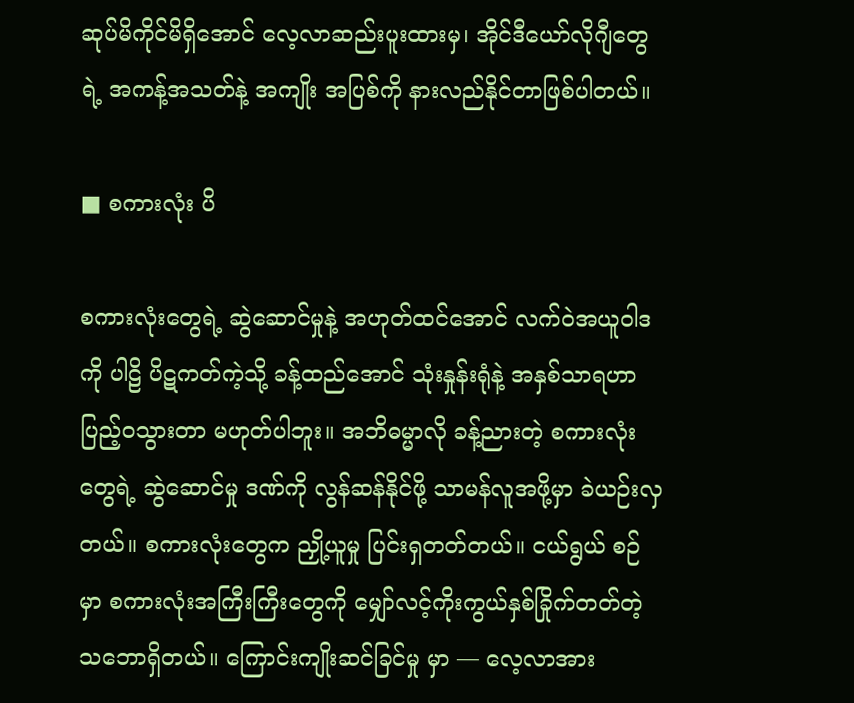ဆုပ်မိကိုင်မိရှိအောင် လေ့လာဆည်းပူးထားမှ၊ အိုင်ဒီယော်လိုဂျီတွေရဲ့ အကန့်အသတ်နဲ့ အကျိုး အပြစ်ကို နားလည်နိုင်တာဖြစ်ပါတယ်။

■ စကားလုံး ပိ

စကားလုံးတွေရဲ့ ဆွဲဆောင်မှုနဲ့ အဟုတ်ထင်အောင် လက်ဝဲအယူဝါဒကို ပါဠိ ပိဋကတ်ကဲ့သို့ ခန့်ထည်အောင် သုံးနှုန်းရုံနဲ့ အနှစ်သာရဟာ ပြည့်ဝသွားတာ မဟုတ်ပါဘူး။ အဘိဓမ္မာလို ခန့်ညားတဲ့ စကားလုံးတွေရဲ့ ဆွဲဆောင်မှု ဒဏ်ကို လွန်ဆန်နိုင်ဖို့ သာမန်လူအဖို့မှာ ခဲယဉ်းလှတယ်။ စကားလုံးတွေက ညှို့ယူမှု ပြင်းရှတတ်တယ်။ ငယ်ရွယ် စဉ်မှာ စကားလုံးအကြီးကြီးတွေကို မျှော်လင့်ကိုးကွယ်နှစ်ခြိုက်တတ်တဲ့သဘောရှိတယ်။ ကြောင်းကျိုးဆင်ခြင်မှု မှာ — လေ့လာအား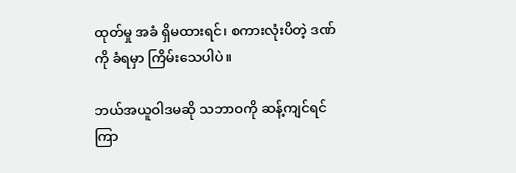ထုတ်မှု အခံ ရှိမထားရင်၊ စကားလုံးပိတဲ့ ဒဏ်ကို ခံရမှာ ကြိမ်းသေပါပဲ။

ဘယ်အယူဝါဒမဆို သဘာဝကို ဆန့်ကျင်ရင် ကြာ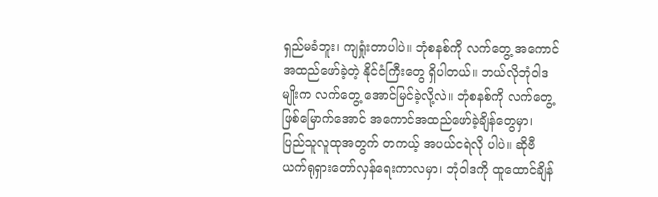ရှည်မခံဘူး၊ ကျရှုံးတာပါပဲ။ ဘုံစနစ်ကို လက်တွေ့ အကောင် အထည်ဖော်ခဲ့တဲ့ နိုင်ငံကြီးတွေ ရှိပါတယ်။ ဘယ်လိုဘုံဝါဒမျိုးက လက်တွေ့ အောင်မြင်ခဲ့လို့လဲ။ ဘုံစနစ်ကို လက်တွေ့ ဖြစ်မြောက်အောင် အကောင်အထည်ဖော်ခဲ့ချိန်တွေမှာ၊ ပြည်သူလူထုအတွက် တကယ့် အပယ်ငရဲလို ပါပဲ။ ဆိုဗီယက်ရုရှားတော်လှန်ရေးကာလမှာ၊ ဘုံဝါဒကို ထူထောင်ချိန်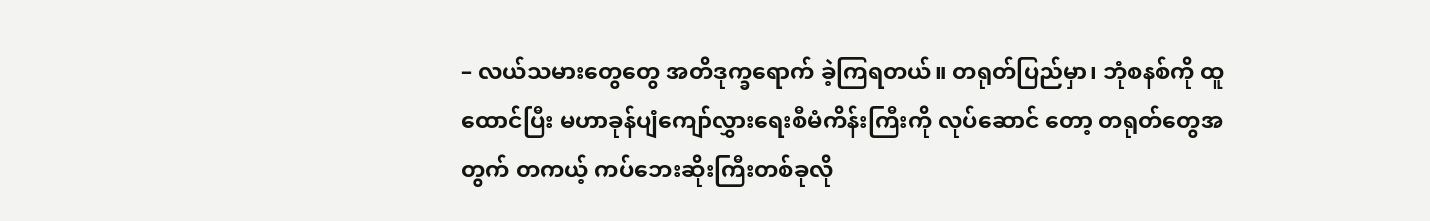– လယ်သမားတွေတွေ အတိဒုက္ခရောက် ခဲ့ကြရတယ်။ တရုတ်ပြည်မှာ၊ ဘုံစနစ်ကို ထူထောင်ပြီး မဟာခုန်ပျံကျော်လွှားရေးစီမံကိန်းကြီးကို လုပ်ဆောင် တော့ တရုတ်တွေအတွက် တကယ့် ကပ်ဘေးဆိုးကြီးတစ်ခုလို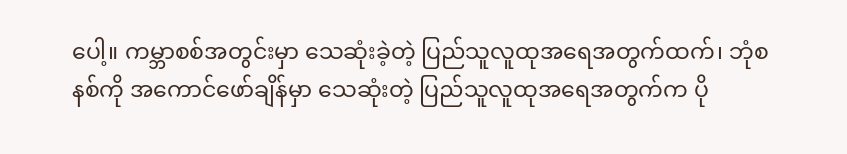ပေါ့။ ကမ္ဘာစစ်အတွင်းမှာ သေဆုံးခဲ့တဲ့ ပြည်သူလူထုအရေအတွက်ထက်၊ ဘုံစနစ်ကို အကောင်ဖော်ချိန်မှာ သေဆုံးတဲ့ ပြည်သူလူထုအရေအတွက်က ပို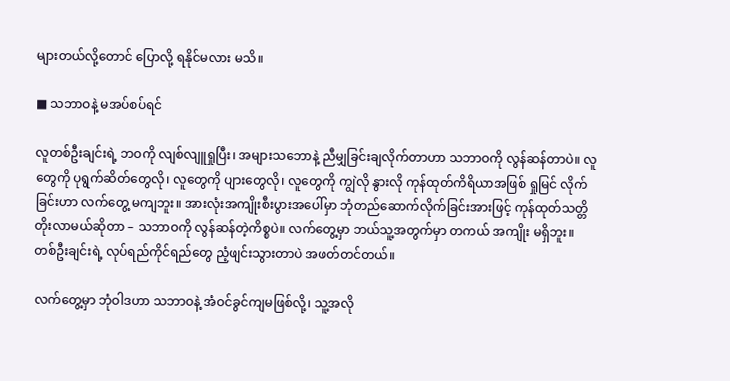များတယ်လို့‌တောင် ပြောလို့ ရနိုင်မလား မသိ။

■ သဘာဝနဲ့ မအပ်စပ်ရင်

လူတစ်ဦးချင်းရဲ့ ဘဝကို လျစ်လျူရှုပြီး၊ အများသဘောနဲ့ ညီမျှခြင်းချလိုက်တာဟာ သဘာဝကို လွန်ဆန်တာပဲ။ လူတွေကို ပုရွက်ဆိတ်တွေလို၊ လူတွေကို ပျားတွေလို၊ လူတွေကို ကျွဲလို နွားလို ကုန်ထုတ်ကိရိယာအဖြစ် ရှုမြင် လိုက်ခြင်းဟာ လက်တွေ့ မကျဘူး။ အားလုံးအကျိုးစီးပွားအပေါ်မှာ ဘုံတည်ဆောက်လိုက်ခြင်းအားဖြင့် ကုန်ထုတ်သတ္တိတိုးလာမယ်ဆိုတာ – သဘာဝကို လွန်ဆန်တဲ့ကိစ္စပဲ။ လက်တွေ့မှာ ဘယ်သူ့အတွက်မှာ တကယ် အကျိုး မရှိဘူး။ တစ်ဦးချင်းရဲ့ လုပ်ရည်ကိုင်ရည်တွေ ညံ့ဖျင်းသွားတာပဲ အဖတ်တင်တယ်။

လက်တွေ့မှာ ဘုံဝါဒဟာ သဘာဝနဲ့ အံဝင်ခွင်ကျမဖြစ်လို့၊ သူ့အလို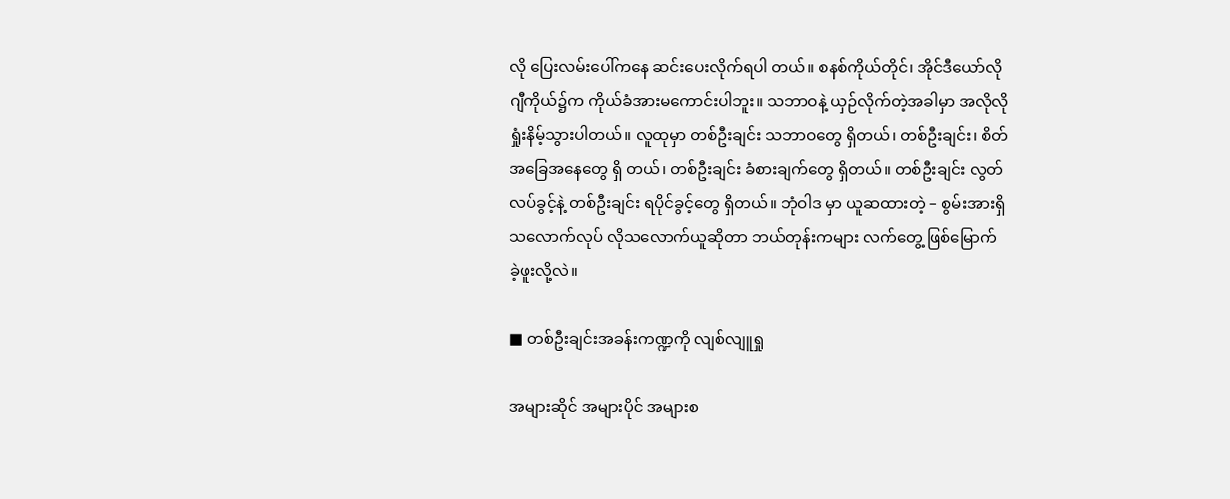လို ပြေးလမ်းပေါ်ကနေ ဆင်းပေးလိုက်ရပါ တယ်။ စနစ်ကိုယ်တိုင်၊ အိုင်ဒီယော်လိုဂျီကိုယ်၌က ကိုယ်ခံအားမကောင်းပါဘူး။ သဘာဝနဲ့ ယှဉ်လိုက်တဲ့အခါမှာ အလိုလို ရှုံးနိမ့်သွားပါတယ်။ လူထုမှာ တစ်ဦးချင်း သဘာဝ‌တွေ ရှိတယ်၊ တစ်ဦးချင်း၊ စိတ်အခြေအနေတွေ ရှိ တယ်၊ တစ်ဦးချင်း ခံစားချက်တွေ ရှိတယ်။ တစ်ဦးချင်း လွတ်လပ်ခွင့်နဲ့ တစ်ဦးချင်း ရပိုင်ခွင့်တွေ ရှိတယ်။ ဘုံဝါဒ မှာ ယူဆထားတဲ့ – စွမ်းအားရှိသလောက်လုပ် လိုသလောက်ယူဆိုတာ ဘယ်တုန်းကများ လက်တွေ့ ဖြစ်မြောက် ခဲ့ဖူးလို့လဲ။

■ တစ်ဦးချင်းအခန်းကဏ္ဍကို လျစ်လျူရှု

အများဆိုင် အများပိုင် အများစ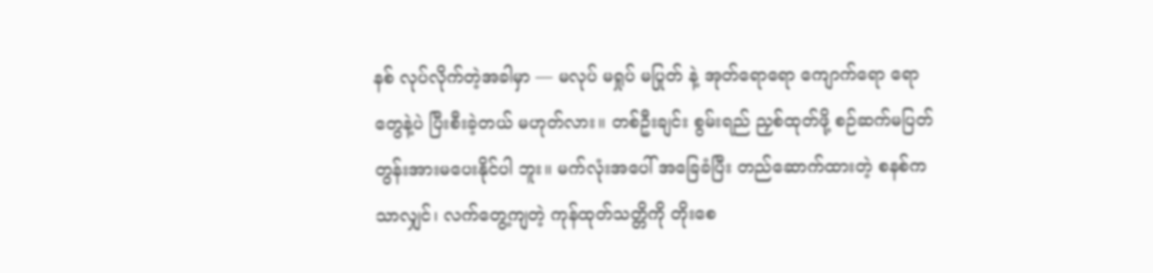နစ် လုပ်လိုက်တဲ့အခါမှာ — မလုပ် မရှုပ် မပြုတ် နဲ့ အုတ်ရောရော ကျောက်ရော ရောတွေနဲ့ပဲ ပြီးစီးခဲ့တယ် မဟုတ်လား။ တစ်ဦးချင်း စွမ်းရည် ညှစ်ထုတ်ဖို့ စဉ်ဆက်မပြတ် တွန်းအားမပေးနိုင်ပါ ဘူး။ မက်လုံးအပေါ် အခြေခံပြီး တည်ဆောက်ထားတဲ့ စနစ်ကသာလျှင်၊ လက်တွေ့ကျတဲ့ ကုန်ထုတ်သတ္တိကို တိုးစေ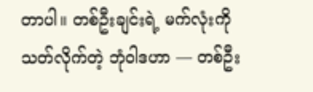တာပါ။ တစ်ဦးချင်းရဲ့ မက်လုံးကို သတ်လိုက်တဲ့ ဘုံဝါဒဟာ — တစ်ဦး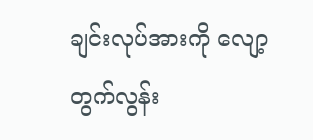ချင်းလုပ်အားကို လျော့တွက်လွန်း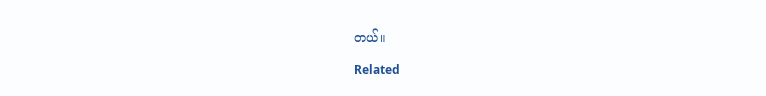တယ်။

Related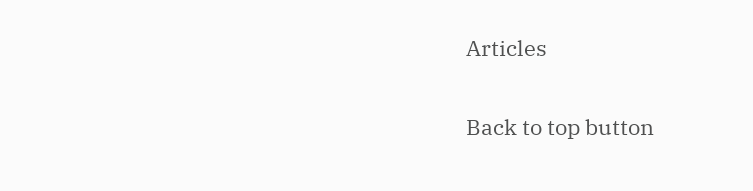Articles

Back to top button